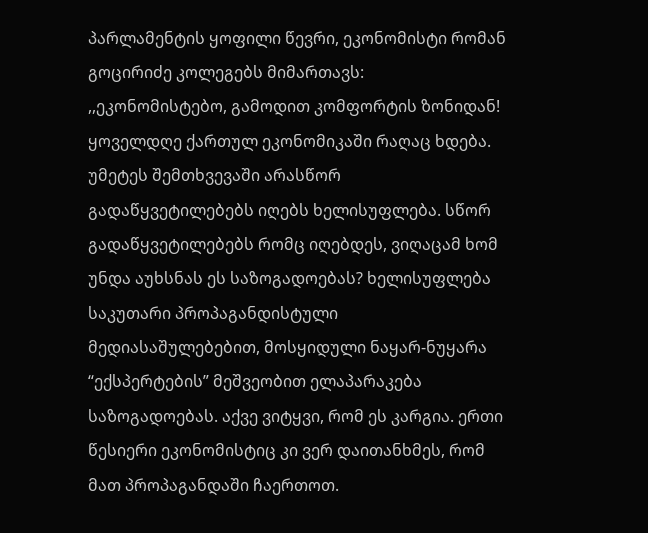პარლამენტის ყოფილი წევრი, ეკონომისტი რომან გოცირიძე კოლეგებს მიმართავს:
,,ეკონომისტებო, გამოდით კომფორტის ზონიდან!
ყოველდღე ქართულ ეკონომიკაში რაღაც ხდება. უმეტეს შემთხვევაში არასწორ გადაწყვეტილებებს იღებს ხელისუფლება. სწორ გადაწყვეტილებებს რომც იღებდეს, ვიღაცამ ხომ უნდა აუხსნას ეს საზოგადოებას? ხელისუფლება საკუთარი პროპაგანდისტული მედიასაშულებებით, მოსყიდული ნაყარ-ნუყარა “ექსპერტების” მეშვეობით ელაპარაკება საზოგადოებას. აქვე ვიტყვი, რომ ეს კარგია. ერთი წესიერი ეკონომისტიც კი ვერ დაითანხმეს, რომ მათ პროპაგანდაში ჩაერთოთ.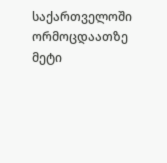საქართველოში ორმოცდაათზე მეტი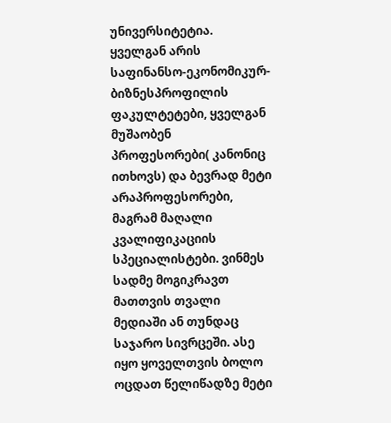უნივერსიტეტია. ყველგან არის საფინანსო-ეკონომიკურ-ბიზნესპროფილის ფაკულტეტები, ყველგან მუშაობენ პროფესორები( კანონიც ითხოვს) და ბევრად მეტი არაპროფესორები, მაგრამ მაღალი კვალიფიკაციის სპეციალისტები. ვინმეს სადმე მოგიკრავთ მათთვის თვალი მედიაში ან თუნდაც საჯარო სივრცეში. ასე იყო ყოველთვის ბოლო ოცდათ წელიწადზე მეტი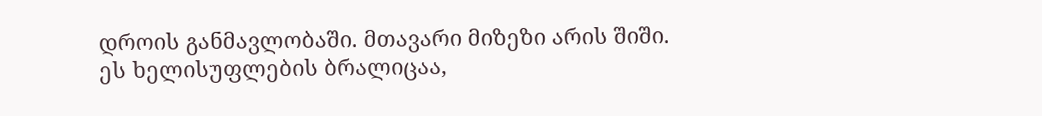დროის განმავლობაში. მთავარი მიზეზი არის შიში. ეს ხელისუფლების ბრალიცაა,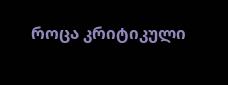როცა კრიტიკული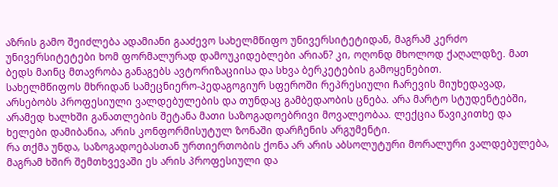აზრის გამო შეიძლება ადამიანი გააძევო სახელმწიფო უნივერსიტეტიდან, მაგრამ კერძო უნივერსიტეტები ხომ ფორმალურად დამოუკიდებლები არიან? კი, ოღონდ მხოლოდ ქაღალდზე. მათ ბედს მაინც მთავრობა განაგებს ავტორიზაციისა და სხვა ბერკეტების გამოყენებით.
სახელმწიფოს მხრიდან სამეცნიერო-პედაგოგიურ სფეროში რეპრესიული ჩარევის მიუხედავად, არსებობს პროფესიული ვალდებულების და თუნდაც გამბედაობის ცნება. არა მარტო სტუდენტებში, არამედ ხალხში განათლების შეტანა მათი საზოგადოებრივი მოვალეობაა. ლექცია წავიკითხე და ხელები დამიბანია, არის კონფორმისუტულ ზონაში დარჩენის არგუმენტი.
რა თქმა უნდა, საზოგადოებასთან ურთიერთობის ქონა არ არის აბსოლუტური მორალური ვალდებულება, მაგრამ ხშირ შემთხვევაში ეს არის პროფესიული და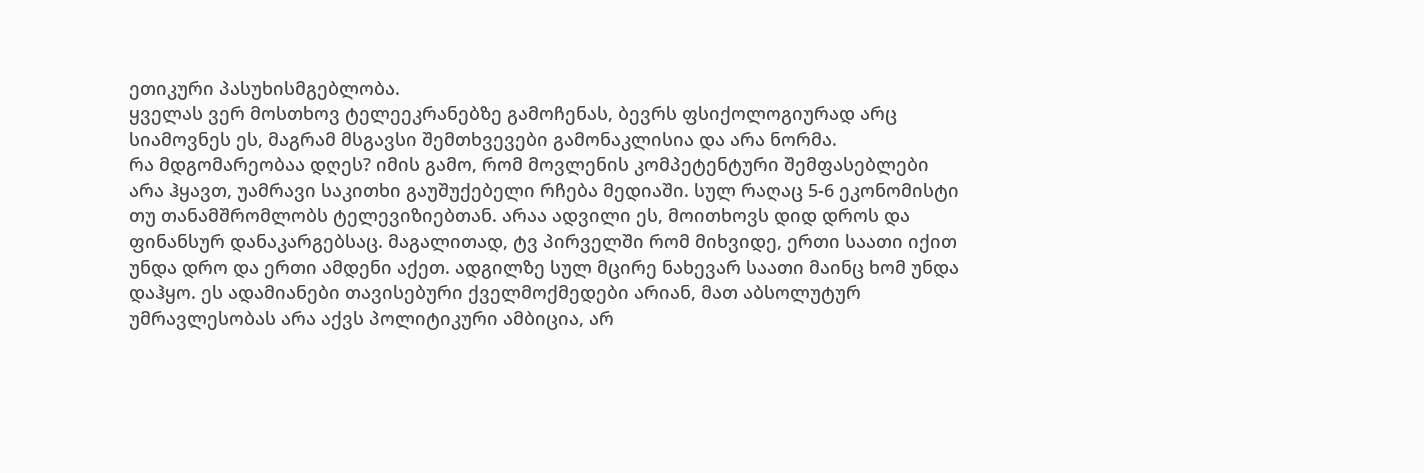ეთიკური პასუხისმგებლობა.
ყველას ვერ მოსთხოვ ტელეეკრანებზე გამოჩენას, ბევრს ფსიქოლოგიურად არც სიამოვნეს ეს, მაგრამ მსგავსი შემთხვევები გამონაკლისია და არა ნორმა.
რა მდგომარეობაა დღეს? იმის გამო, რომ მოვლენის კომპეტენტური შემფასებლები არა ჰყავთ, უამრავი საკითხი გაუშუქებელი რჩება მედიაში. სულ რაღაც 5-6 ეკონომისტი თუ თანამშრომლობს ტელევიზიებთან. არაა ადვილი ეს, მოითხოვს დიდ დროს და ფინანსურ დანაკარგებსაც. მაგალითად, ტვ პირველში რომ მიხვიდე, ერთი საათი იქით უნდა დრო და ერთი ამდენი აქეთ. ადგილზე სულ მცირე ნახევარ საათი მაინც ხომ უნდა დაჰყო. ეს ადამიანები თავისებური ქველმოქმედები არიან, მათ აბსოლუტურ უმრავლესობას არა აქვს პოლიტიკური ამბიცია, არ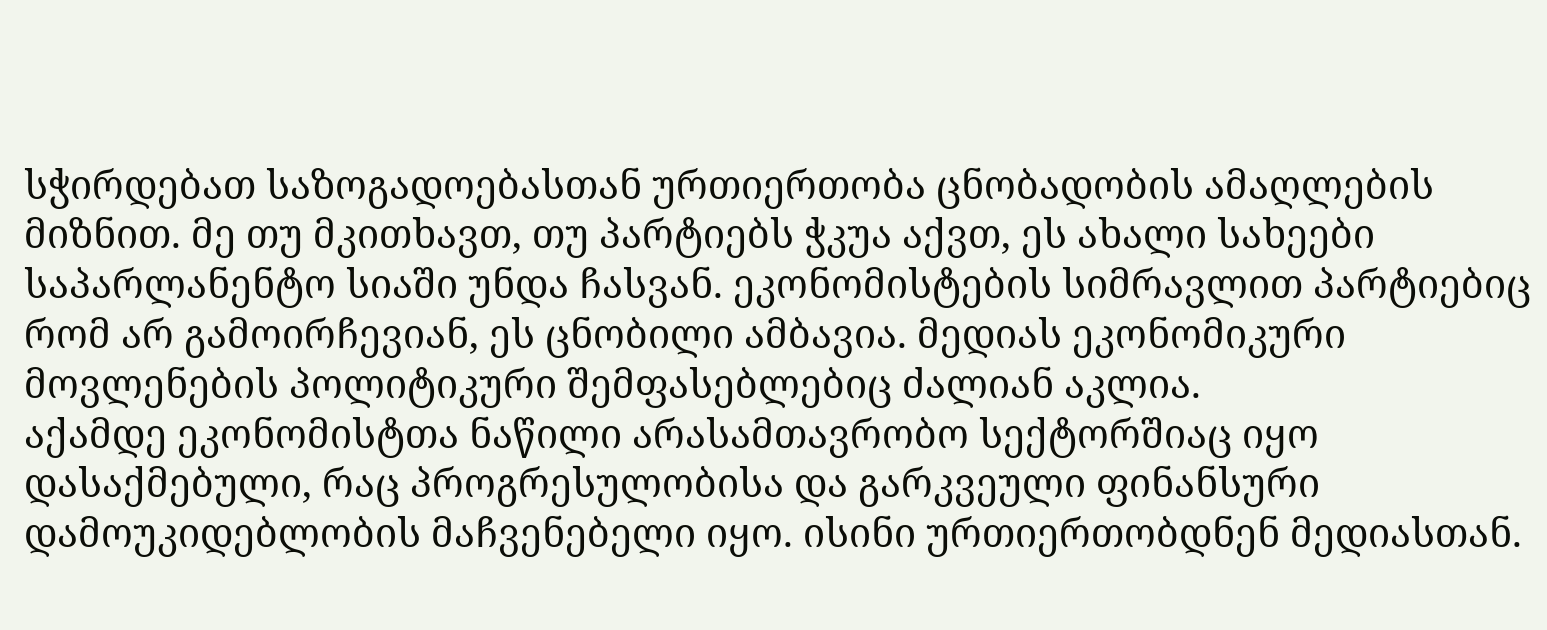სჭირდებათ საზოგადოებასთან ურთიერთობა ცნობადობის ამაღლების მიზნით. მე თუ მკითხავთ, თუ პარტიებს ჭკუა აქვთ, ეს ახალი სახეები საპარლანენტო სიაში უნდა ჩასვან. ეკონომისტების სიმრავლით პარტიებიც რომ არ გამოირჩევიან, ეს ცნობილი ამბავია. მედიას ეკონომიკური მოვლენების პოლიტიკური შემფასებლებიც ძალიან აკლია.
აქამდე ეკონომისტთა ნაწილი არასამთავრობო სექტორშიაც იყო დასაქმებული, რაც პროგრესულობისა და გარკვეული ფინანსური დამოუკიდებლობის მაჩვენებელი იყო. ისინი ურთიერთობდნენ მედიასთან.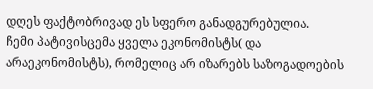დღეს ფაქტობრივად ეს სფერო განადგურებულია.
ჩემი პატივისცემა ყველა ეკონომისტს( და არაეკონომისტს), რომელიც არ იზარებს საზოგადოების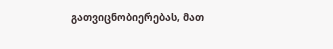გათვიცნობიერებას, მათ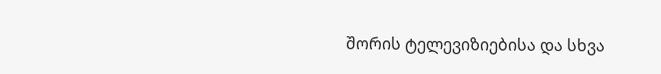შორის ტელევიზიებისა და სხვა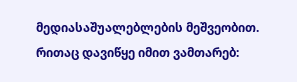მედიასაშუალებლების მეშვეობით.
რითაც დავიწყე იმით ვამთარებ: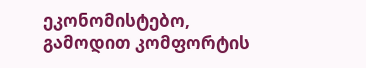ეკონომისტებო, გამოდით კომფორტის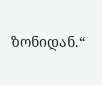ზონიდან.“